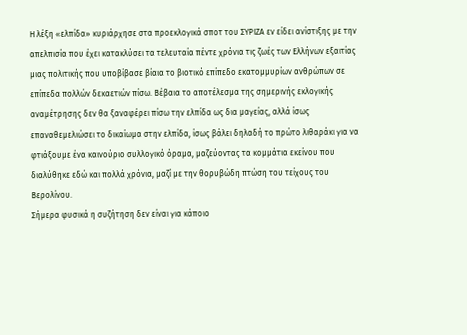Η λέξη «ελπίδα» κυριάρχησε στα προεκλογικά σποτ του ΣΥΡΙΖΑ εν είδει ανίστιξης με την απελπισία που έχει κατακλύσει τα τελευταία πέντε χρόνια τις ζωές των Ελλήνων εξαιτίας μιας πολιτικής που υποβίβασε βίαια το βιοτικό επίπεδο εκατομμυρίων ανθρώπων σε επίπεδα πολλών δεκαετιών πίσω. Βέβαια το αποτέλεσμα της σημερινής εκλογικής αναμέτρησης δεν θα ξαναφέρει πίσω την ελπίδα ως δια μαγείας, αλλά ίσως επαναθεμελιώσει το δικαίωμα στην ελπίδα, ίσως βάλει δηλαδή το πρώτο λιθαράκι για να φτιάξουμε ένα καινούριο συλλογικό όραμα, μαζεύοντας τα κομμάτια εκείνου που διαλύθηκε εδώ και πολλά χρόνια, μαζί με την θορυβώδη πτώση του τείχους του Βερολίνου.
Σήμερα φυσικά η συζήτηση δεν είναι για κάποιο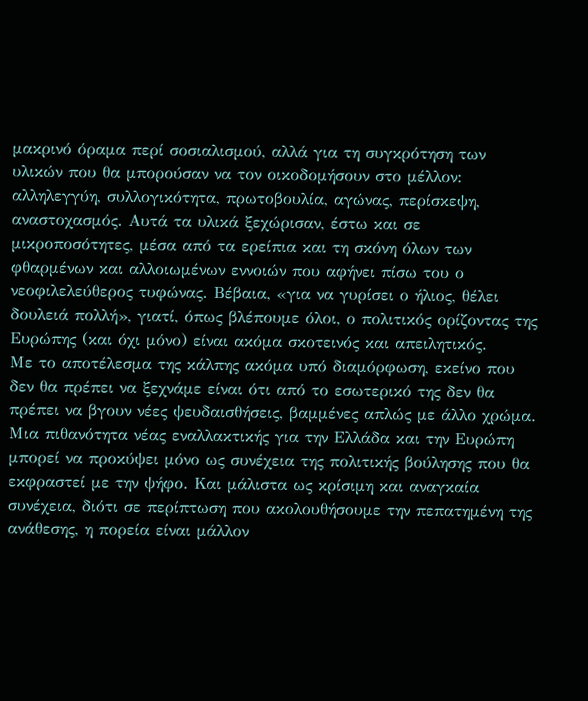μακρινό όραμα περί σοσιαλισμού, αλλά για τη συγκρότηση των υλικών που θα μπορούσαν να τον οικοδομήσουν στο μέλλον: αλληλεγγύη, συλλογικότητα, πρωτοβουλία, αγώνας, περίσκεψη, αναστοχασμός. Αυτά τα υλικά ξεχώρισαν, έστω και σε μικροποσότητες, μέσα από τα ερείπια και τη σκόνη όλων των φθαρμένων και αλλοιωμένων εννοιών που αφήνει πίσω του ο νεοφιλελεύθερος τυφώνας. Βέβαια, «για να γυρίσει ο ήλιος, θέλει δουλειά πολλή», γιατί, όπως βλέπουμε όλοι, ο πολιτικός ορίζοντας της Ευρώπης (και όχι μόνο) είναι ακόμα σκοτεινός και απειλητικός.
Με το αποτέλεσμα της κάλπης ακόμα υπό διαμόρφωση, εκείνο που δεν θα πρέπει να ξεχνάμε είναι ότι από το εσωτερικό της δεν θα πρέπει να βγουν νέες ψευδαισθήσεις, βαμμένες απλώς με άλλο χρώμα. Μια πιθανότητα νέας εναλλακτικής για την Ελλάδα και την Ευρώπη μπορεί να προκύψει μόνο ως συνέχεια της πολιτικής βούλησης που θα εκφραστεί με την ψήφο. Και μάλιστα ως κρίσιμη και αναγκαία συνέχεια, διότι σε περίπτωση που ακολουθήσουμε την πεπατημένη της ανάθεσης, η πορεία είναι μάλλον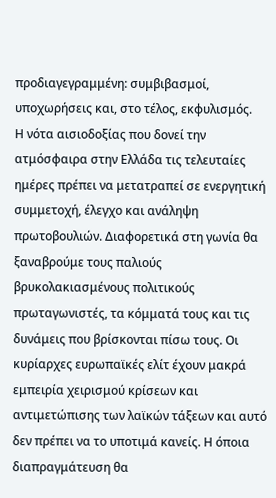προδιαγεγραμμένη: συμβιβασμοί, υποχωρήσεις και, στο τέλος, εκφυλισμός.
Η νότα αισιοδοξίας που δονεί την ατμόσφαιρα στην Ελλάδα τις τελευταίες ημέρες πρέπει να μετατραπεί σε ενεργητική συμμετοχή, έλεγχο και ανάληψη πρωτοβουλιών. Διαφορετικά στη γωνία θα ξαναβρούμε τους παλιούς βρυκολακιασμένους πολιτικούς πρωταγωνιστές, τα κόμματά τους και τις δυνάμεις που βρίσκονται πίσω τους. Οι κυρίαρχες ευρωπαϊκές ελίτ έχουν μακρά εμπειρία χειρισμού κρίσεων και αντιμετώπισης των λαϊκών τάξεων και αυτό δεν πρέπει να το υποτιμά κανείς. Η όποια διαπραγμάτευση θα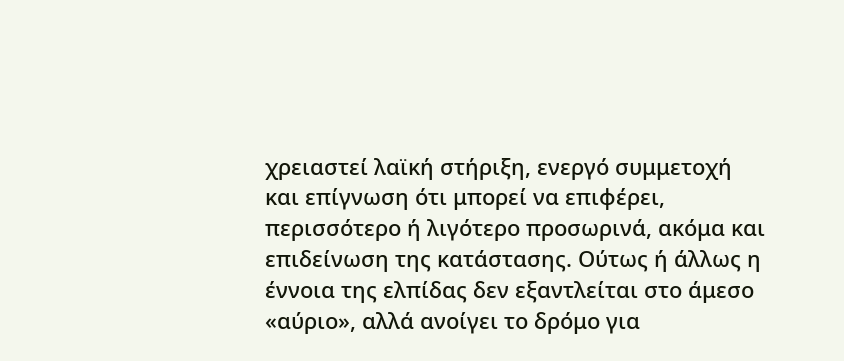χρειαστεί λαϊκή στήριξη, ενεργό συμμετοχή και επίγνωση ότι μπορεί να επιφέρει, περισσότερο ή λιγότερο προσωρινά, ακόμα και επιδείνωση της κατάστασης. Ούτως ή άλλως η έννοια της ελπίδας δεν εξαντλείται στο άμεσο «αύριο», αλλά ανοίγει το δρόμο για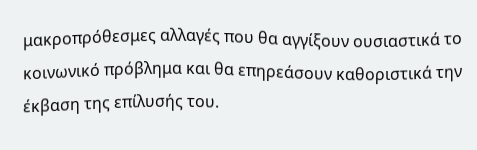μακροπρόθεσμες αλλαγές που θα αγγίξουν ουσιαστικά το κοινωνικό πρόβλημα και θα επηρεάσουν καθοριστικά την έκβαση της επίλυσής του.